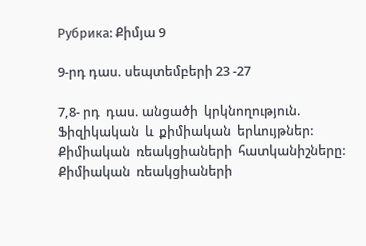Рубрика: Քիմյա 9

9-րդ դաս. սեպտեմբերի 23 -27

7,8- րդ  դաս. անցածի  կրկնողություն. Ֆիզիկական  և  քիմիական  երևույթներ: Քիմիական  ռեակցիաների  հատկանիշները: Քիմիական  ռեակցիաների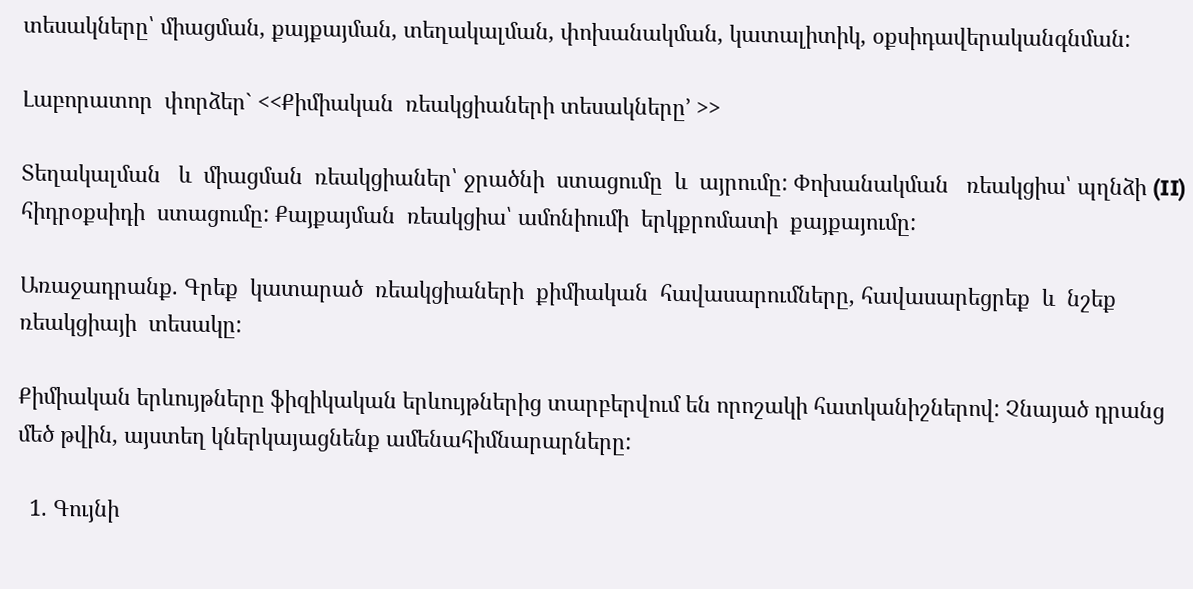տեսակները՝ միացման, քայքայման, տեղակալման, փոխանակման, կատալիտիկ, օքսիդավերականգնման:

Լաբորատոր  փորձեր` <<Քիմիական  ռեակցիաների տեսակները՚ >>

Տեղակալման   և  միացման  ռեակցիաներ՝ ջրածնի  ստացումը  և  այրումը: Փոխանակման   ռեակցիա՝ պղնձի (II) հիդրօքսիդի  ստացումը: Քայքայման  ռեակցիա՝ ամոնիումի  երկքրոմատի  քայքայումը:

Առաջադրանք. Գրեք  կատարած  ռեակցիաների  քիմիական  հավասարումները, հավասարեցրեք  և  նշեք  ռեակցիայի  տեսակը:

Քիմիական երևույթները ֆիզիկական երևույթներից տարբերվում են որոշակի հատկանիշներով: Չնայած դրանց մեծ թվին, այստեղ կներկայացնենք ամենահիմնարարները:

  1. Գույնի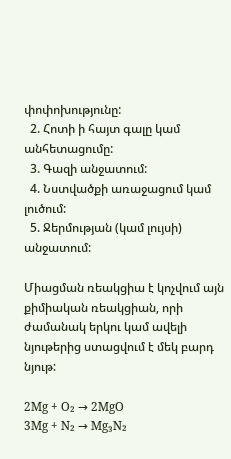փոփոխությունը:
  2. Հոտի ի հայտ գալը կամ անհետացումը:
  3. Գազի անջատում:
  4. Նստվածքի առաջացում կամ լուծում:
  5. Ջերմության (կամ լույսի) անջատում:

Միացման ռեակցիա է կոչվում այն քիմիական ռեակցիան, որի ժամանակ երկու կամ ավելի նյութերից ստացվում է մեկ բարդ նյութ:

2Mg + O₂ → 2MgO
3Mg + N₂ → Mg₃N₂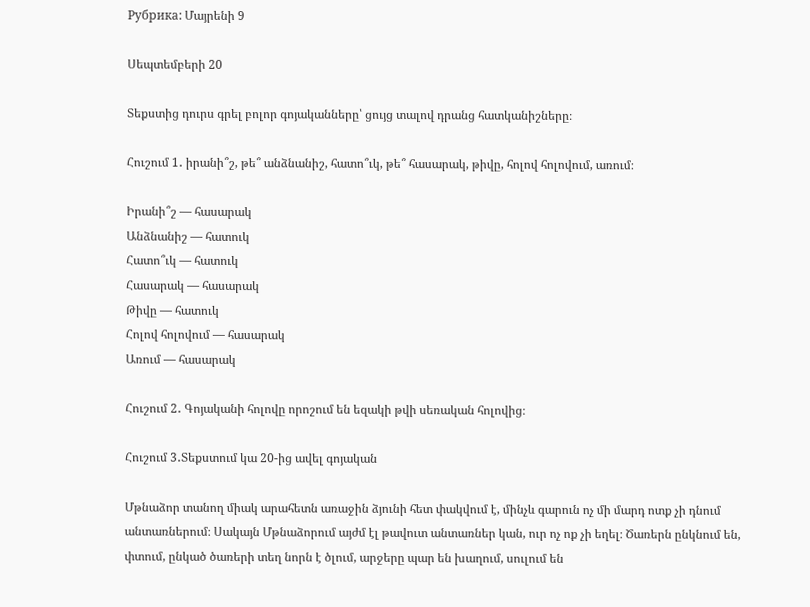Рубрика: Մայրենի 9

Սեպտեմբերի 20

Տեքստից դուրս գրել բոլոր գոյականները՝ ցույց տալով դրանց հատկանիշները։

Հուշում 1․ իրանի՞շ, թե՞ անձնանիշ, հատո՞ւկ, թե՞ հասարակ, թիվը, հոլով հոլովում, առում։

Իրանի՞շ — հասարակ
Անձնանիշ — հատուկ
Հատո՞ւկ — հատուկ
Հասարակ — հասարակ
Թիվը — հատուկ
Հոլով հոլովում — հասարակ
Առում — հասարակ

Հուշում 2․ Գոյականի հոլովը որոշում են եզակի թվի սեռական հոլովից։

Հուշում 3․Տեքստում կա 20-ից ավել գոյական

Մթնաձոր տանող միակ արահետն առաջին ձյունի հետ փակվում է, մինչև գարուն ոչ մի մարդ ոտք չի դնում անտառներում։ Սակայն Մթնաձորում այժմ էլ թավուտ անտառներ կան, ուր ոչ ոք չի եղել։ Ծառերն ընկնում են, փտում, ընկած ծառերի տեղ նորն է ծլում, արջերը պար են խաղում, սուլում են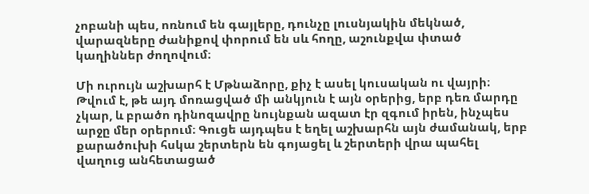չոբանի պես, ոռնում են գայլերը, դունչը լուսնյակին մեկնած, վարազները ժանիքով փորում են սև հողը, աշունքվա փտած կաղիններ ժողովում։

Մի ուրույն աշխարհ է Մթնաձորը, քիչ է ասել կուսական ու վայրի։ Թվում է, թե այդ մոռացված մի անկյուն է այն օրերից, երբ դեռ մարդը չկար, և բրածո դինոզավրը նույնքան ազատ էր զգում իրեն, ինչպես արջը մեր օրերում։ Գուցե այդպես է եղել աշխարհն այն ժամանակ, երբ քարածուխի հսկա շերտերն են գոյացել և շերտերի վրա պահել վաղուց անհետացած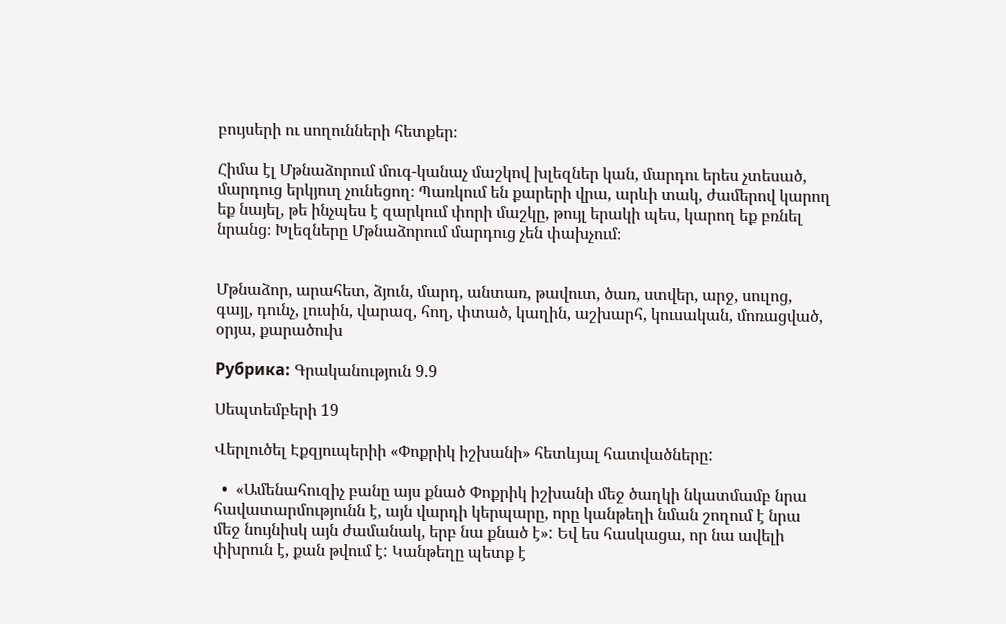բույսերի ու սողունների հետքեր։

Հիմա էլ Մթնաձորում մուգ-կանաչ մաշկով խլեզներ կան, մարդու երես չտեսած, մարդուց երկյուղ չունեցող։ Պառկում են քարերի վրա, արևի տակ, ժամերով կարող եք նայել, թե ինչպես է զարկում փորի մաշկը, թույլ երակի պես, կարող եք բռնել նրանց։ Խլեզները Մթնաձորում մարդուց չեն փախչում։


Մթնաձոր, արահետ, ձյուն, մարդ, անտառ, թավուտ, ծառ, ստվեր, արջ, սուլոց, գայլ, դունչ, լուսին, վարազ, հող, փտած, կաղին, աշխարհ, կուսական, մոռացված, օրյա, քարածուխ

Рубрика: Գրականություն 9.9

Սեպտեմբերի 19

Վերլուծել Էքզյուպերիի «Փոքրիկ իշխանի» հետևյալ հատվածները:

  •  «Ամենահուզիչ բանը այս քնած Փոքրիկ իշխանի մեջ ծաղկի նկատմամբ նրա հավատարմությունն է, այն վարդի կերպարը, որը կանթեղի նման շողում է նրա մեջ նույնիսկ այն ժամանակ, երբ նա քնած է»: Եվ ես հասկացա, որ նա ավելի փխրուն է, քան թվում է: Կանթեղը պետք է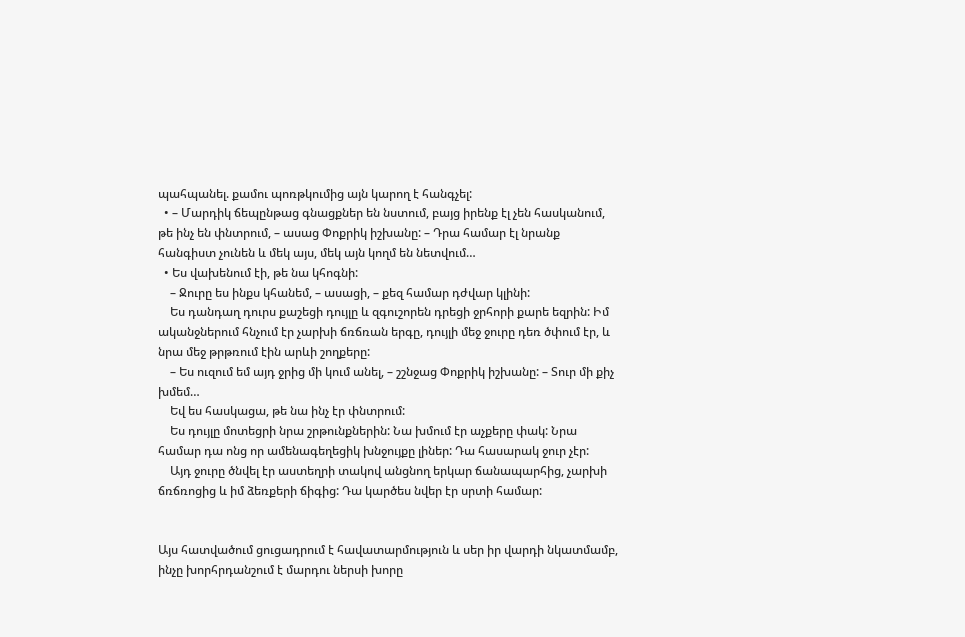պահպանել. քամու պոռթկումից այն կարող է հանգչել:
  • – Մարդիկ ճեպընթաց գնացքներ են նստում, բայց իրենք էլ չեն հասկանում, թե ինչ են փնտրում, – ասաց Փոքրիկ իշխանը: – Դրա համար էլ նրանք հանգիստ չունեն և մեկ այս, մեկ այն կողմ են նետվում…
  • Ես վախենում էի, թե նա կհոգնի:
    – Ջուրը ես ինքս կհանեմ, – ասացի, – քեզ համար դժվար կլինի:
    Ես դանդաղ դուրս քաշեցի դույլը և զգուշորեն դրեցի ջրհորի քարե եզրին: Իմ ականջներում հնչում էր չարխի ճռճռան երգը, դույլի մեջ ջուրը դեռ ծփում էր, և նրա մեջ թրթռում էին արևի շողքերը:
    – Ես ուզում եմ այդ ջրից մի կում անել, – շշնջաց Փոքրիկ իշխանը: – Տուր մի քիչ խմեմ…
    Եվ ես հասկացա, թե նա ինչ էր փնտրում:
    Ես դույլը մոտեցրի նրա շրթունքներին: Նա խմում էր աչքերը փակ: Նրա համար դա ոնց որ ամենագեղեցիկ խնջույքը լիներ: Դա հասարակ ջուր չէր:
    Այդ ջուրը ծնվել էր աստեղրի տակով անցնող երկար ճանապարհից, չարխի ճռճռոցից և իմ ձեռքերի ճիգից: Դա կարծես նվեր էր սրտի համար:


Այս հատվածում ցուցադրում է հավատարմություն և սեր իր վարդի նկատմամբ, ինչը խորհրդանշում է մարդու ներսի խորը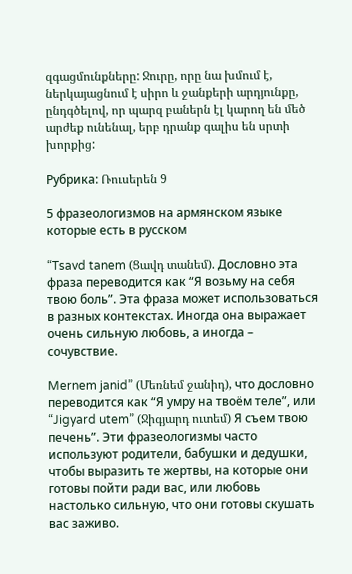զգացմունքները: Ջուրը, որը նա խմում է, ներկայացնում է սիրո և ջանքերի արդյունքը, ընդգծելով, որ պարզ բաներն էլ կարող են մեծ արժեք ունենալ, երբ դրանք գալիս են սրտի խորքից:

Рубрика: Ռուսերեն 9

5 фразеологизмов на армянском языке которые есть в русском

“Tsavd tanem (Ցավդ տանեմ). Дословно эта фраза переводится как “Я возьму на себя твою боль”. Эта фраза может использоваться в разных контекстах. Иногда она выражает очень сильную любовь, а иногда – сочувствие.

Mernem janid” (Մեռնեմ ջանիդ), что дословно переводится как “Я умру на твоём теле”, или “Jigyard utem” (Ջիգյարդ ուտեմ) Я съем твою печень”. Эти фразеологизмы часто используют родители, бабушки и дедушки, чтобы выразить те жертвы, на которые они готовы пойти ради вас, или любовь настолько сильную, что они готовы скушать вас заживо.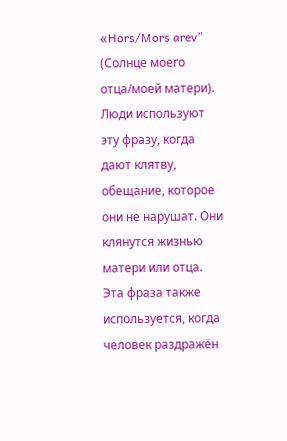«Hors/Mors arev” (Солнце моего отца/моей матери). Люди используют эту фразу, когда дают клятву, обещание, которое они не нарушат. Они клянутся жизнью матери или отца. Эта фраза также используется, когда человек раздражён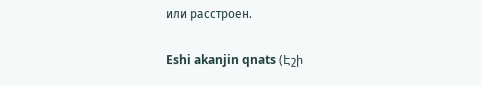или расстроен.

Eshi akanjin qnats (Էշի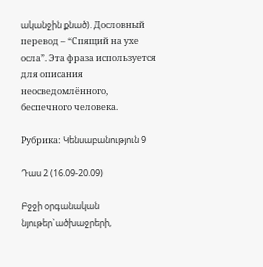ականջին քնած). Дословный перевод – “Спящий на ухе осла”. Эта фраза используется для описания неосведомлённого, беспечного человека.

Рубрика: Կենսաբանություն 9

Դաս 2 (16.09-20.09)

Բջջի օրգանական նյութեր`ածխաջրերի,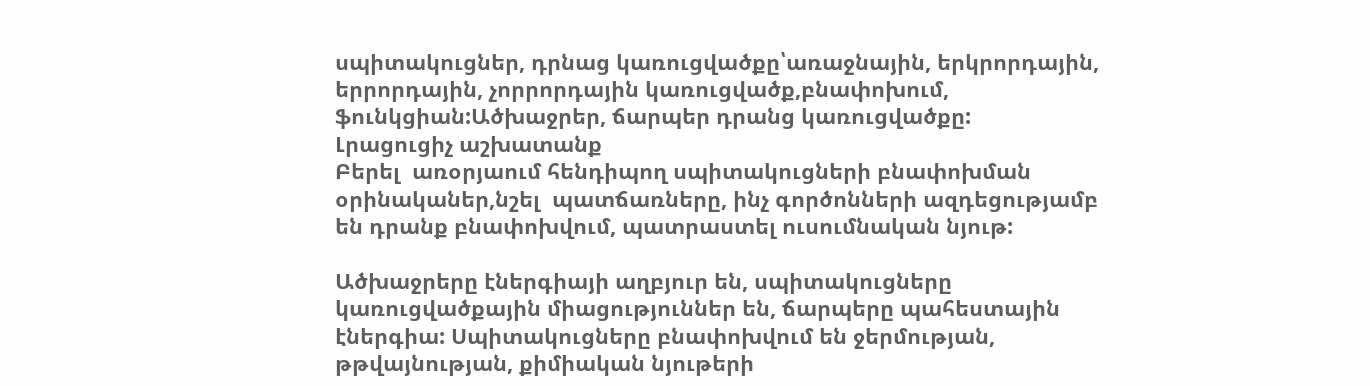սպիտակուցներ, դրնաց կառուցվածքը՝առաջնային, երկրորդային, երրորդային, չորրորդային կառուցվածք,բնափոխում, ֆունկցիան:Ածխաջրեր, ճարպեր դրանց կառուցվածքը:
Լրացուցիչ աշխատանք
Բերել  առօրյաում հենդիպող սպիտակուցների բնափոխման օրինականեր,նշել  պատճառները, ինչ գործոնների ազդեցությամբ են դրանք բնափոխվում, պատրաստել ուսումնական նյութ:

Ածխաջրերը էներգիայի աղբյուր են, սպիտակուցները կառուցվածքային միացություններ են, ճարպերը պահեստային էներգիա: Սպիտակուցները բնափոխվում են ջերմության, թթվայնության, քիմիական նյութերի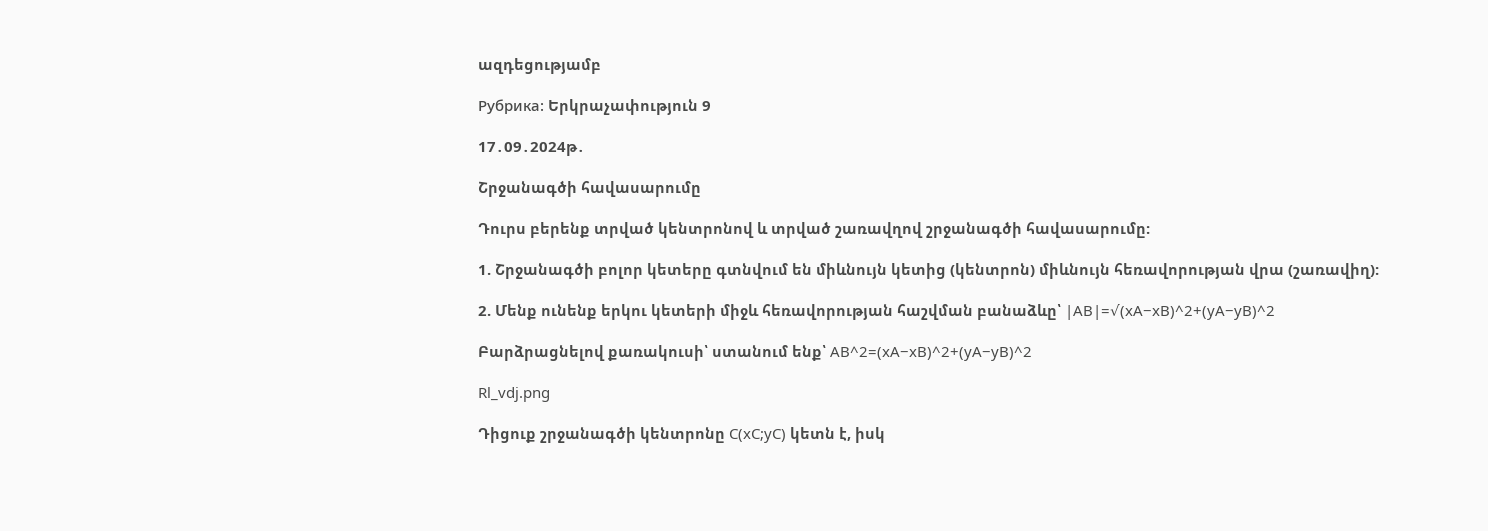ազդեցությամբ

Рубрика: Երկրաչափություն 9

17․09․2024թ․

Շրջանագծի հավասարումը

Դուրս բերենք տրված կենտրոնով և տրված շառավղով շրջանագծի հավասարումը:

1. Շրջանագծի բոլոր կետերը գտնվում են միևնույն կետից (կենտրոն) միևնույն հեռավորության վրա (շառավիղ):

2. Մենք ունենք երկու կետերի միջև հեռավորության հաշվման բանաձևը՝ |AB|=√(xA−xB)^2+(yA−yB)^2

Բարձրացնելով քառակուսի՝ ստանում ենք՝ AB^2=(xA−xB)^2+(yA−yB)^2

Rl_vdj.png

Դիցուք շրջանագծի կենտրոնը C(xC;yC) կետն է, իսկ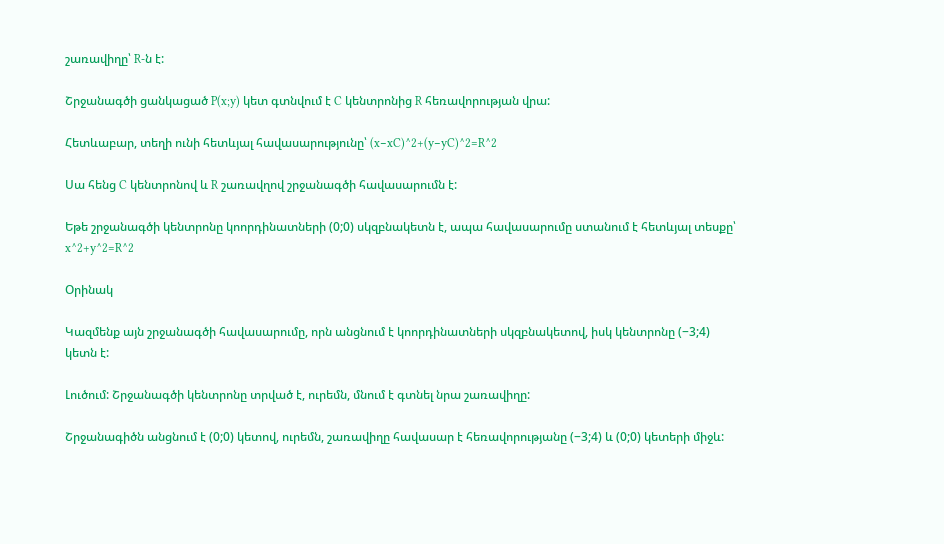շառավիղը՝ R-ն է:

Շրջանագծի ցանկացած P(x;y) կետ գտնվում է C կենտրոնից R հեռավորության վրա:

Հետևաբար, տեղի ունի հետևյալ հավասարությունը՝ (x−xC)^2+(y−yC)^2=R^2

Սա հենց C կենտրոնով և R շառավղով շրջանագծի հավասարումն է:

Եթե շրջանագծի կենտրոնը կոորդինատների (0;0) սկզբնակետն է, ապա հավասարումը ստանում է հետևյալ տեսքը՝ x^2+y^2=R^2

Օրինակ

Կազմենք այն շրջանագծի հավասարումը, որն անցնում է կոորդինատների սկզբնակետով, իսկ կենտրոնը (−3;4) կետն է:

Լուծում: Շրջանագծի կենտրոնը տրված է, ուրեմն, մնում է գտնել նրա շառավիղը:

Շրջանագիծն անցնում է (0;0) կետով, ուրեմն, շառավիղը հավասար է հեռավորությանը (−3;4) և (0;0) կետերի միջև: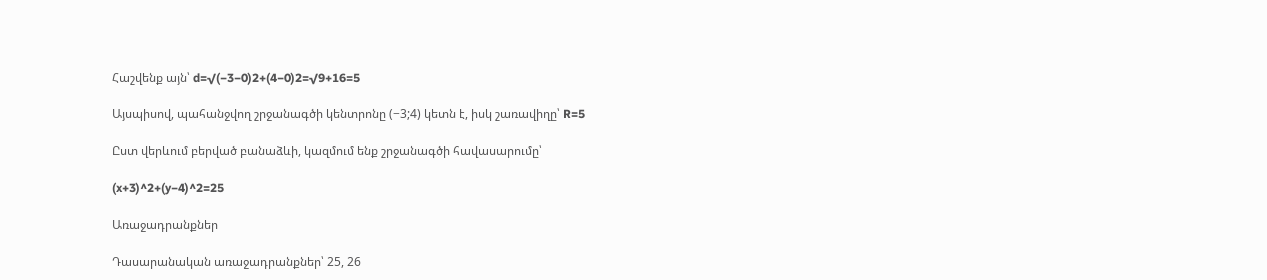Հաշվենք այն՝ d=√(−3−0)2+(4−0)2=√9+16=5

Այսպիսով, պահանջվող շրջանագծի կենտրոնը (−3;4) կետն է, իսկ շառավիղը՝ R=5

Ըստ վերևում բերված բանաձևի, կազմում ենք շրջանագծի հավասարումը՝

(x+3)^2+(y−4)^2=25

Առաջադրանքներ

Դասարանական առաջադրանքներ՝ 25, 26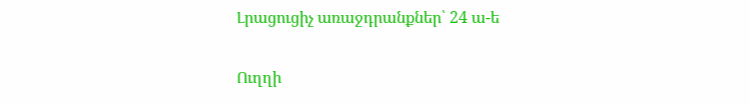Լրացուցիչ առաջդրանքներ՝ 24 ա-ե

Ուղղի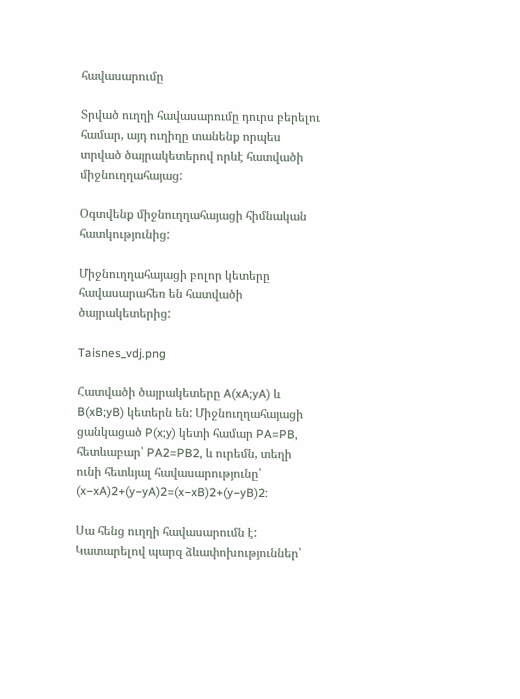հավասարումը

Տրված ուղղի հավասարումը դուրս բերելու համար, այդ ուղիղը տանենք որպես տրված ծայրակետերով որևէ հատվածի միջնուղղահայաց:

Օգտվենք միջնուղղահայացի հիմնական հատկությունից:

Միջնուղղահայացի բոլոր կետերը հավասարահեռ են հատվածի ծայրակետերից:

Taisnes_vdj.png

Հատվածի ծայրակետերը A(xA;yA) և B(xB;yB) կետերն են: Միջնուղղահայացի ցանկացած P(x;y) կետի համար PA=PB, հետևաբար՝ PA2=PB2, և ուրեմն, տեղի ունի հետևյալ հավասարությունը՝ (x−xA)2+(y−yA)2=(x−xB)2+(y−yB)2:

Սա հենց ուղղի հավասարումն է: Կատարելով պարզ ձևափոխություններ՝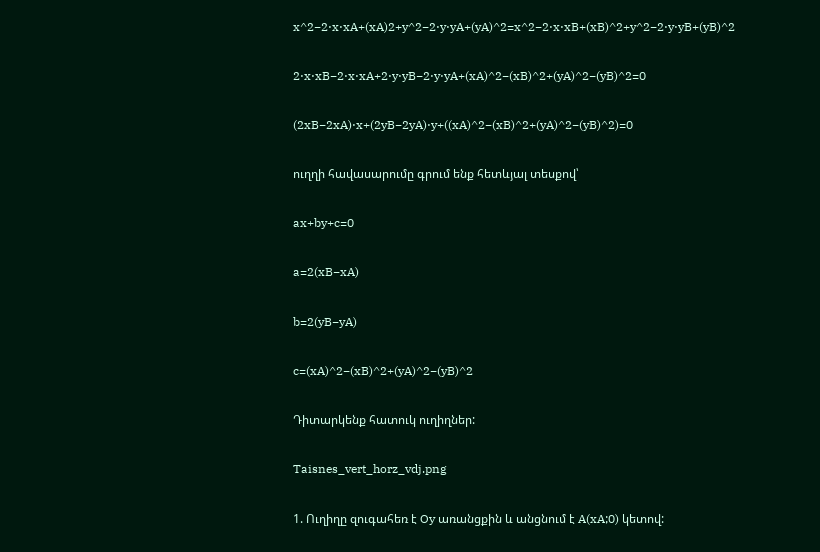x^2−2⋅x⋅xA+(xA)2+y^2−2⋅y⋅yA+(yA)^2=x^2−2⋅x⋅xB+(xB)^2+y^2−2⋅y⋅yB+(yB)^2

2⋅x⋅xB−2⋅x⋅xA+2⋅y⋅yB−2⋅y⋅yA+(xA)^2−(xB)^2+(yA)^2−(yB)^2=0

(2xB−2xA)⋅x+(2yB−2yA)⋅y+((xA)^2−(xB)^2+(yA)^2−(yB)^2)=0

ուղղի հավասարումը գրում ենք հետևյալ տեսքով՝

ax+by+c=0

a=2(xB−xA)

b=2(yB−yA)

c=(xA)^2−(xB)^2+(yA)^2−(yB)^2

Դիտարկենք հատուկ ուղիղներ:

Taisnes_vert_horz_vdj.png

1. Ուղիղը զուգահեռ է Oy առանցքին և անցնում է A(xA;0) կետով: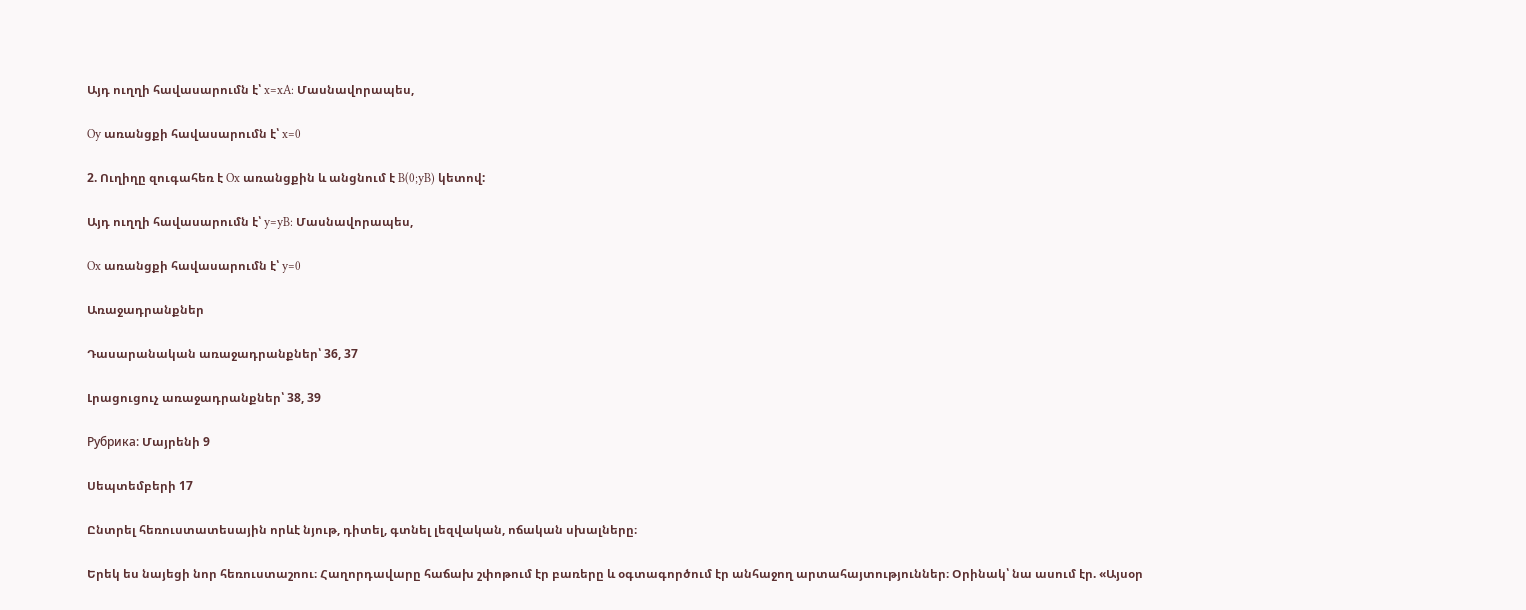Այդ ուղղի հավասարումն է՝ x=xA: Մասնավորապես,

Oy առանցքի հավասարումն է՝ x=0

2. Ուղիղը զուգահեռ է Ox առանցքին և անցնում է B(0;yB) կետով:

Այդ ուղղի հավասարումն է՝ y=yB: Մասնավորապես,

Ox առանցքի հավասարումն է՝ y=0

Առաջադրանքներ

Դասարանական առաջադրանքներ՝ 36, 37

Լրացուցուչ առաջադրանքներ՝ 38, 39

Рубрика: Մայրենի 9

Սեպտեմբերի 17

Ընտրել հեռուստատեսային որևէ նյութ, դիտել, գտնել լեզվական, ոճական սխալները։

Երեկ ես նայեցի նոր հեռուստաշոու։ Հաղորդավարը հաճախ շփոթում էր բառերը և օգտագործում էր անհաջող արտահայտություններ։ Օրինակ՝ նա ասում էր. «Այսօր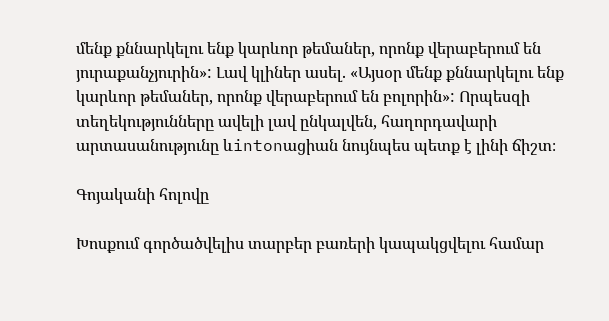մենք քննարկելու ենք կարևոր թեմաներ, որոնք վերաբերում են յուրաքանչյուրին»: Լավ կլիներ ասել. «Այսօր մենք քննարկելու ենք կարևոր թեմաներ, որոնք վերաբերում են բոլորին»: Որպեսզի տեղեկությունները ավելի լավ ընկալվեն, հաղորդավարի արտասանությունը ևintonացիան նույնպես պետք է լինի ճիշտ։

Գոյականի հոլովը

Խոսքում գործածվելիս տարբեր բառերի կապակցվելու համար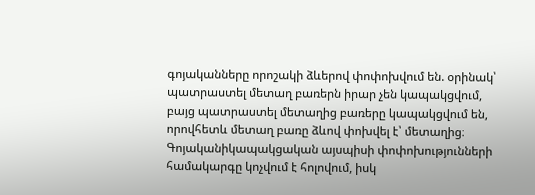գոյականները որոշակի ձևերով փոփոխվում են. օրինակ՝ պատրաստել մետաղ բառերն իրար չեն կապակցվում, բայց պատրաստել մետաղից բառերը կապակցվում են, որովհետև մետաղ բառը ձևով փոխվել է՝ մետաղից։ Գոյականիկապակցական այսպիսի փոփոխությունների համակարգը կոչվում է հոլովում, իսկ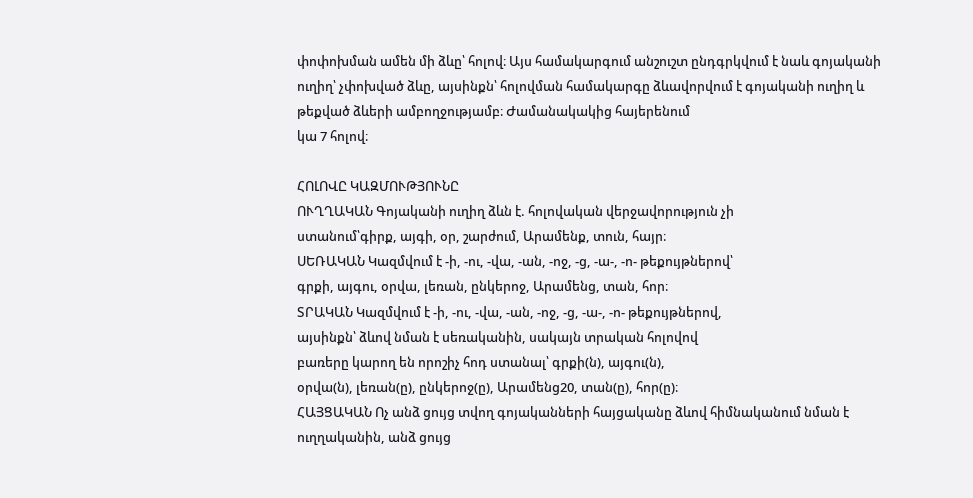փոփոխման ամեն մի ձևը՝ հոլով։ Այս համակարգում անշուշտ ընդգրկվում է նաև գոյականի ուղիղ՝ չփոխված ձևը, այսինքն՝ հոլովման համակարգը ձևավորվում է գոյականի ուղիղ և թեքված ձևերի ամբողջությամբ։ Ժամանակակից հայերենում
կա 7 հոլով։

ՀՈԼՈՎԸ ԿԱԶՄՈՒԹՅՈՒՆԸ
ՈՒՂՂԱԿԱՆ Գոյականի ուղիղ ձևն է. հոլովական վերջավորություն չի
ստանում՝գիրք, այգի, օր, շարժում, Արամենք, տուն, հայր։
ՍԵՌԱԿԱՆ Կազմվում է -ի, -ու, -վա, -ան, -ոջ, -ց, -ա-, -ո- թեքույթներով՝
գրքի, այգու, օրվա, լեռան, ընկերոջ, Արամենց, տան, հոր։
ՏՐԱԿԱՆ Կազմվում է -ի, -ու, -վա, -ան, -ոջ, -ց, -ա-, -ո- թեքույթներով,
այսինքն՝ ձևով նման է սեռականին, սակայն տրական հոլովով
բառերը կարող են որոշիչ հոդ ստանալ՝ գրքի(ն), այգու(ն),
օրվա(ն), լեռան(ը), ընկերոջ(ը), Արամենց20, տան(ը), հոր(ը)։
ՀԱՅՑԱԿԱՆ Ոչ անձ ցույց տվող գոյականների հայցականը ձևով հիմնականում նման է ուղղականին, անձ ցույց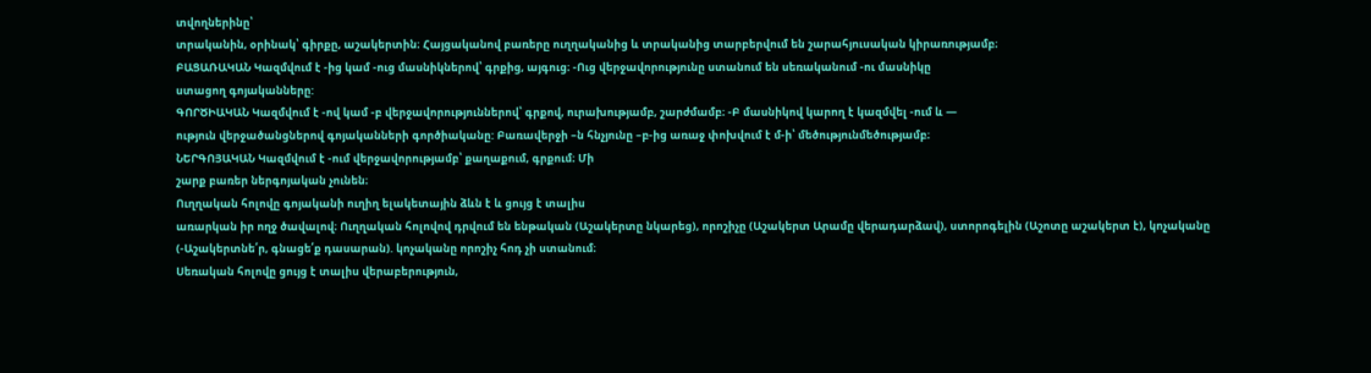տվողներինը՝
տրականին, օրինակ՝ գիրքը, աշակերտին։ Հայցականով բառերը ուղղականից և տրականից տարբերվում են շարահյուսական կիրառությամբ։
ԲԱՑԱՌԱԿԱՆ Կազմվում է -ից կամ -ուց մասնիկներով՝ գրքից, այգուց։ -Ուց վերջավորությունը ստանում են սեռականում -ու մասնիկը
ստացող գոյականները:
ԳՈՐԾԻԱԿԱՆ Կազմվում է -ով կամ -բ վերջավորություններով՝ գրքով, ուրախությամբ, շարժմամբ։ -Բ մասնիկով կարող է կազմվել -ում և —
ություն վերջածանցներով գոյականների գործիականը: Բառավերջի –ն հնչյունը –բ-ից առաջ փոխվում է մ-ի՝ մեծությունմեծությամբ։
ՆԵՐԳՈՅԱԿԱՆ Կազմվում է -ում վերջավորությամբ՝ քաղաքում, գրքում։ Մի
շարք բառեր ներգոյական չունեն։
Ուղղական հոլովը գոյականի ուղիղ ելակետային ձևն է և ցույց է տալիս
առարկան իր ողջ ծավալով։ Ուղղական հոլովով դրվում են ենթական (Աշակերտը նկարեց), որոշիչը (Աշակերտ Արամը վերադարձավ), ստորոգելին (Աշոտը աշակերտ է), կոչականը (-Աշակերտնե՛ր, գնացե՛ք դասարան). կոչականը որոշիչ հոդ չի ստանում։
Սեռական հոլովը ցույց է տալիս վերաբերություն,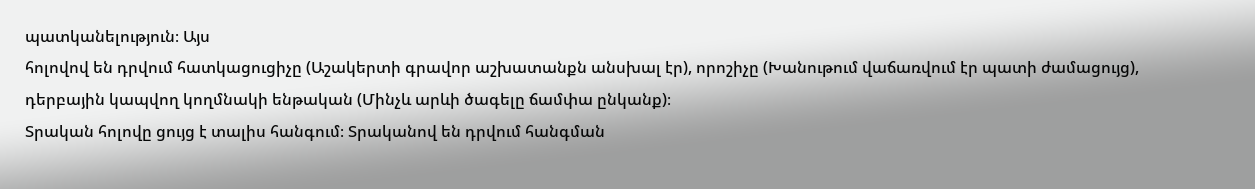պատկանելություն։ Այս
հոլովով են դրվում հատկացուցիչը (Աշակերտի գրավոր աշխատանքն անսխալ էր), որոշիչը (Խանութում վաճառվում էր պատի ժամացույց), դերբային կապվող կողմնակի ենթական (Մինչև արևի ծագելը ճամփա ընկանք)։
Տրական հոլովը ցույց է տալիս հանգում։ Տրականով են դրվում հանգման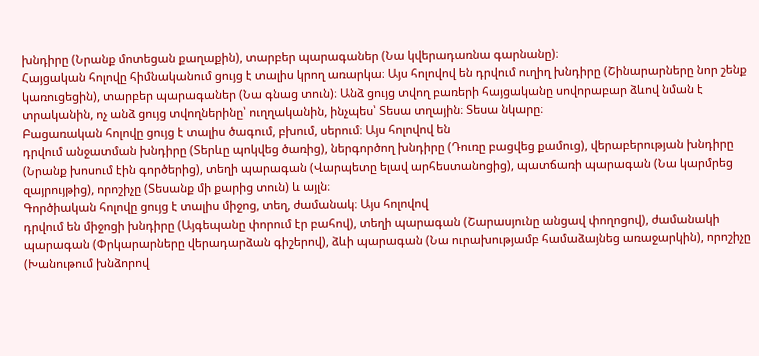խնդիրը (Նրանք մոտեցան քաղաքին), տարբեր պարագաներ (Նա կվերադառնա գարնանը)։
Հայցական հոլովը հիմնականում ցույց է տալիս կրող առարկա։ Այս հոլովով են դրվում ուղիղ խնդիրը (Շինարարները նոր շենք կառուցեցին), տարբեր պարագաներ (Նա գնաց տուն)։ Անձ ցույց տվող բառերի հայցականը սովորաբար ձևով նման է տրականին, ոչ անձ ցույց տվողներինը՝ ուղղականին, ինչպես՝ Տեսա տղային։ Տեսա նկարը։
Բացառական հոլովը ցույց է տալիս ծագում, բխում, սերում։ Այս հոլովով են
դրվում անջատման խնդիրը (Տերևը պոկվեց ծառից), ներգործող խնդիրը (Դուռը բացվեց քամուց), վերաբերության խնդիրը (Նրանք խոսում էին գործերից), տեղի պարագան (Վարպետը ելավ արհեստանոցից), պատճառի պարագան (Նա կարմրեց զայրույթից), որոշիչը (Տեսանք մի քարից տուն) և այլն։
Գործիական հոլովը ցույց է տալիս միջոց, տեղ, ժամանակ։ Այս հոլովով
դրվում են միջոցի խնդիրը (Այգեպանը փորում էր բահով), տեղի պարագան (Շարասյունը անցավ փողոցով), ժամանակի պարագան (Փրկարարները վերադարձան գիշերով), ձևի պարագան (Նա ուրախությամբ համաձայնեց առաջարկին), որոշիչը (Խանութում խնձորով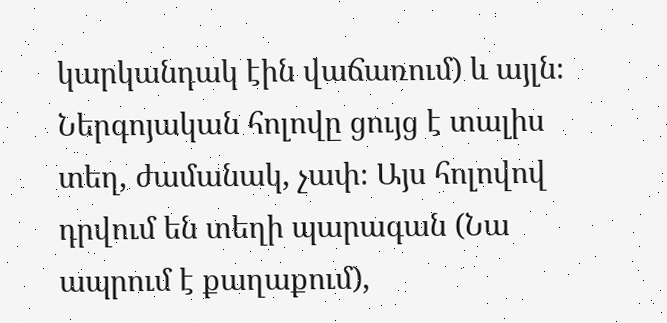կարկանդակ էին վաճառում) և այլն։
Ներգոյական հոլովը ցույց է տալիս տեղ, ժամանակ, չափ։ Այս հոլովով
դրվում են տեղի պարագան (Նա ապրում է քաղաքում),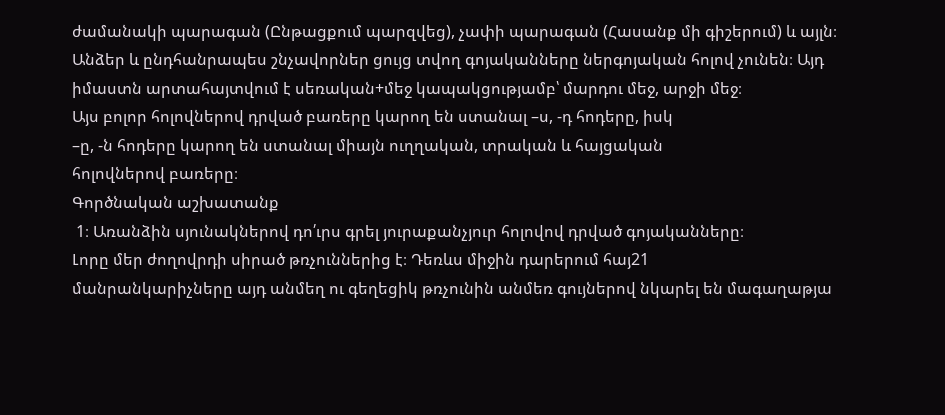ժամանակի պարագան (Ընթացքում պարզվեց), չափի պարագան (Հասանք մի գիշերում) և այլն։ Անձեր և ընդհանրապես շնչավորներ ցույց տվող գոյականները ներգոյական հոլով չունեն։ Այդ իմաստն արտահայտվում է սեռական+մեջ կապակցությամբ՝ մարդու մեջ, արջի մեջ։
Այս բոլոր հոլովներով դրված բառերը կարող են ստանալ –ս, -դ հոդերը, իսկ
–ը, -ն հոդերը կարող են ստանալ միայն ուղղական, տրական և հայցական
հոլովներով բառերը։
Գործնական աշխատանք
 1։ Առանձին սյունակներով դո՛ւրս գրել յուրաքանչյուր հոլովով դրված գոյականները։
Լորը մեր ժողովրդի սիրած թռչուններից է։ Դեռևս միջին դարերում հայ21
մանրանկարիչները այդ անմեղ ու գեղեցիկ թռչունին անմեռ գույներով նկարել են մագաղաթյա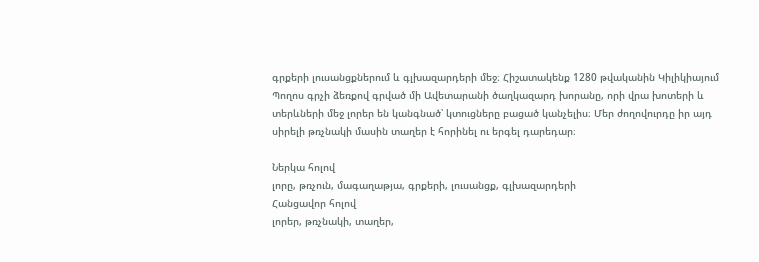գրքերի լուսանցքներում և գլխազարդերի մեջ։ Հիշատակենք 1280 թվականին Կիլիկիայում Պողոս գրչի ձեռքով գրված մի Ավետարանի ծաղկազարդ խորանը, որի վրա խոտերի և տերևների մեջ լորեր են կանգնած՝ կտուցները բացած կանչելիս։ Մեր ժողովուրդը իր այդ սիրելի թռչնակի մասին տաղեր է հորինել ու երգել դարեդար։

Ներկա հոլով
լորը, թռչուն, մագաղաթյա, գրքերի, լուսանցք, գլխազարդերի
Հանցավոր հոլով
լորեր, թռչնակի, տաղեր,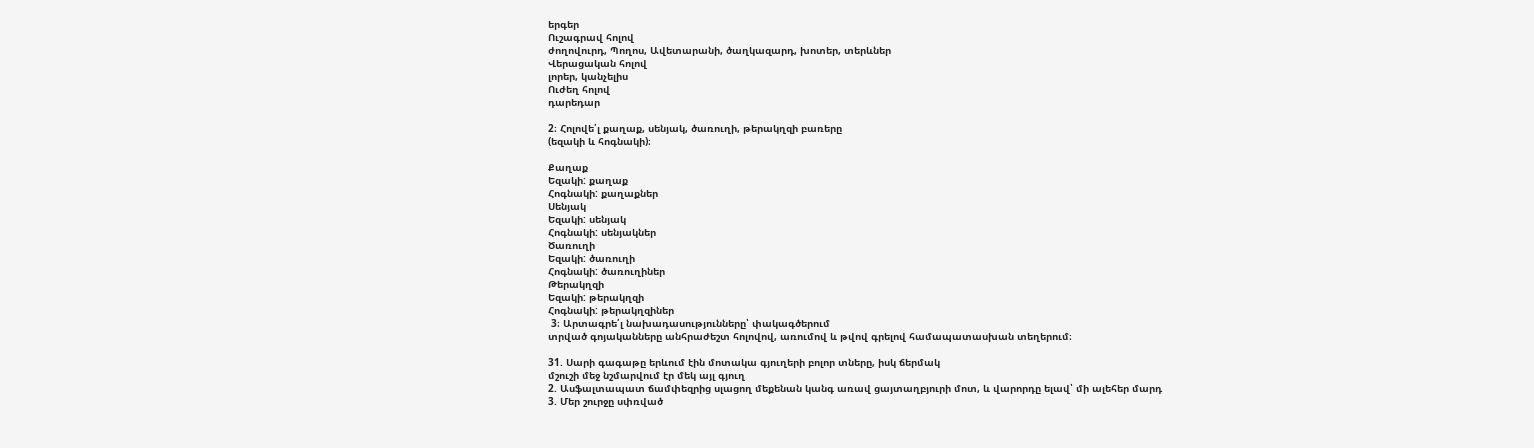երգեր
Ուշագրավ հոլով
ժողովուրդ, Պողոս, Ավետարանի, ծաղկազարդ, խոտեր, տերևներ
Վերացական հոլով
լորեր, կանչելիս
Ուժեղ հոլով
դարեդար

2։ Հոլովե՛լ քաղաք, սենյակ, ծառուղի, թերակղզի բառերը
(եզակի և հոգնակի)։

Քաղաք
Եզակի: քաղաք
Հոգնակի: քաղաքներ
Սենյակ
Եզակի: սենյակ
Հոգնակի: սենյակներ
Ծառուղի
Եզակի: ծառուղի
Հոգնակի: ծառուղիներ
Թերակղզի
Եզակի: թերակղզի
Հոգնակի: թերակղզիներ
 3։ Արտագրե՛լ նախադասությունները՝ փակագծերում
տրված գոյականները անհրաժեշտ հոլովով, առումով և թվով գրելով համապատասխան տեղերում։

31. Սարի գագաթը երևում էին մոտակա գյուղերի բոլոր տները, իսկ ճերմակ
մշուշի մեջ նշմարվում էր մեկ այլ գյուղ
2. Ասֆալտապատ ճամփեզրից սլացող մեքենան կանգ առավ ցայտաղբյուրի մոտ, և վարորդը ելավ՝ մի ալեհեր մարդ
3. Մեր շուրջը սփռված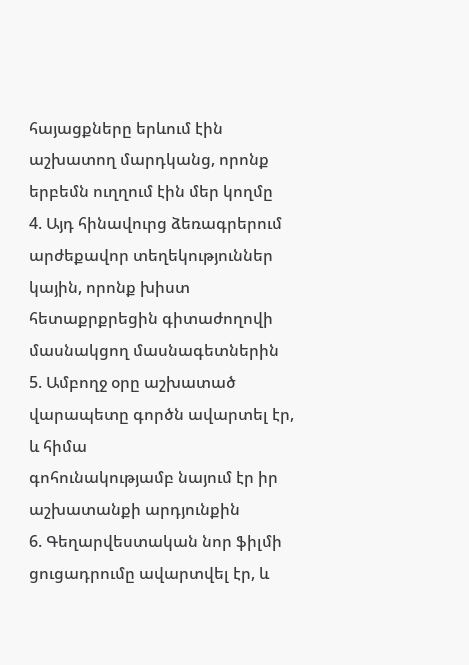հայացքները երևում էին աշխատող մարդկանց, որոնք երբեմն ուղղում էին մեր կողմը
4. Այդ հինավուրց ձեռագրերում արժեքավոր տեղեկություններ կային, որոնք խիստ հետաքրքրեցին գիտաժողովի մասնակցող մասնագետներին
5. Ամբողջ օրը աշխատած վարապետը գործն ավարտել էր, և հիմա
գոհունակությամբ նայում էր իր աշխատանքի արդյունքին
6. Գեղարվեստական նոր ֆիլմի ցուցադրումը ավարտվել էր, և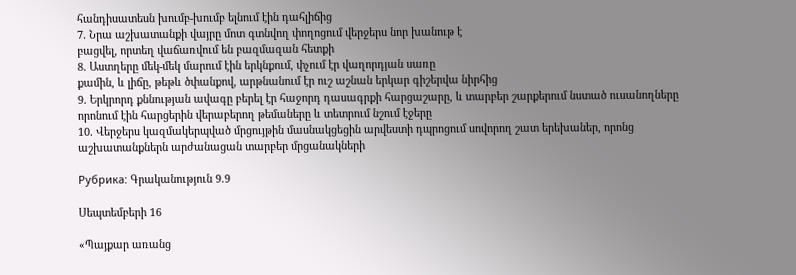հանդիսատեսն խումբ-խումբ ելնում էին դահլիճից
7. Նրա աշխատանքի վայրը մոտ գտնվող փողոցում վերջերս նոր խանութ է
բացվել, որտեղ վաճառվում են բազմազան հետքի
8. Աստղերը մեկ-մեկ մարում էին երկնքում, փչում էր վաղորդյան սառը
քամին, և լիճը, թեթև ծփանքով, արթնանում էր ուշ աշնան երկար գիշերվա նիրհից
9. Երկրորդ քննության ավագը բերել էր հաջորդ դասագրքի հարցաշարը, և տարբեր շարքերում նստած ուսանողները որոնում էին հարցերին վերաբերող թեմաները և տետրում նշում էջերը
10. Վերջերս կազմակերպված մրցույթին մասնակցեցին արվեստի դպրոցում սովորող շատ երեխաներ, որոնց աշխատանքներն արժանացան տարբեր մրցանակների

Рубрика: Գրականություն 9.9

Սեպտեմբերի 16

«Պայքար առանց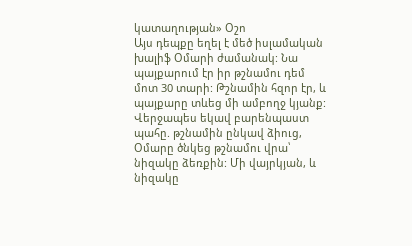կատաղության» Օշո
Այս դեպքը եղել է մեծ իսլամական խալիֆ Օմարի ժամանակ: Նա պայքարում էր իր թշնամու դեմ մոտ 30 տարի: Թշնամին հզոր էր, և պայքարը տևեց մի ամբողջ կյանք: Վերջապես եկավ բարենպաստ պահը. թշնամին ընկավ ձիուց, Օմարը ծնկեց թշնամու վրա՝ նիզակը ձեռքին: Մի վայրկյան, և նիզակը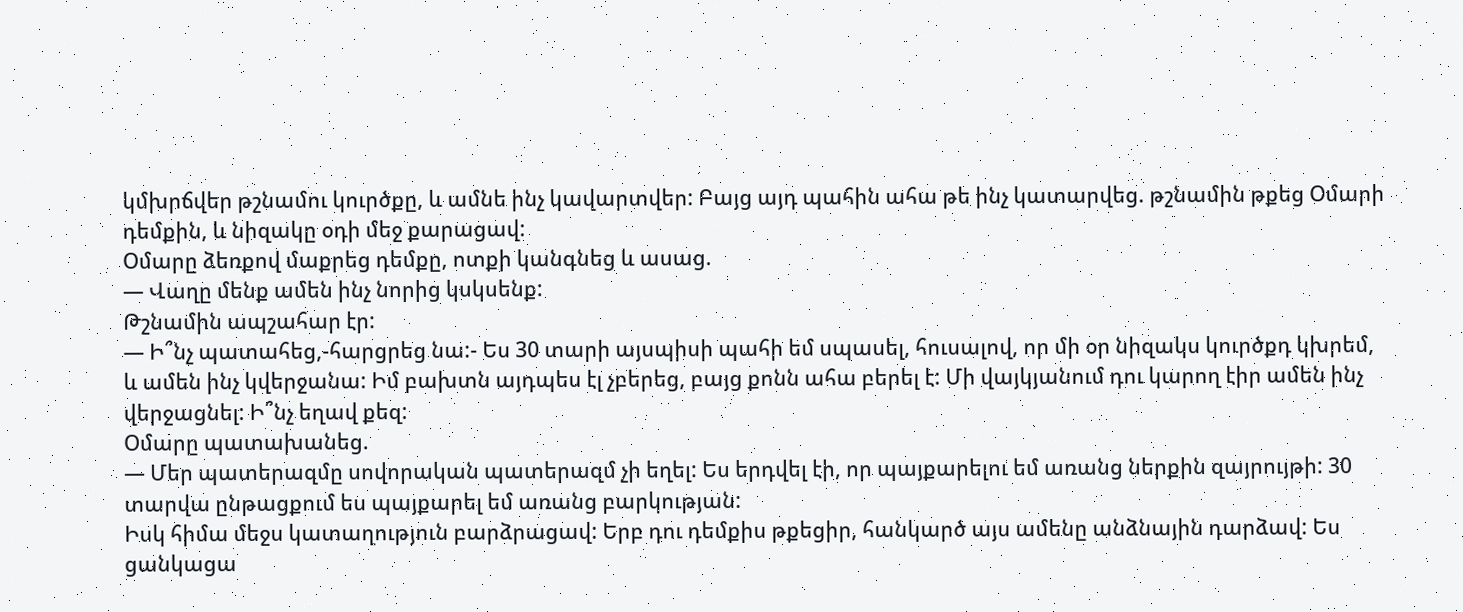կմխրճվեր թշնամու կուրծքը, և ամնե ինչ կավարտվեր: Բայց այդ պահին ահա թե ինչ կատարվեց. թշնամին թքեց Օմարի դեմքին, և նիզակը օդի մեջ քարացավ:
Օմարը ձեռքով մաքրեց դեմքը, ոտքի կանգնեց և ասաց.
— Վաղը մենք ամեն ինչ նորից կսկսենք:
Թշնամին ապշահար էր:
— Ի՞նչ պատահեց,-հարցրեց նա:- Ես 30 տարի այսպիսի պահի եմ սպասել, հուսալով, որ մի օր նիզակս կուրծքդ կխրեմ, և ամեն ինչ կվերջանա: Իմ բախտն այդպես էլ չբերեց, բայց քոնն ահա բերել է: Մի վայկյանում դու կարող էիր ամեն ինչ վերջացնել: Ի՞նչ եղավ քեզ:
Օմարը պատախանեց.
— Մեր պատերազմը սովորական պատերազմ չի եղել: Ես երդվել էի, որ պայքարելու եմ առանց ներքին զայրույթի: 30 տարվա ընթացքում ես պայքարել եմ առանց բարկության:
Իսկ հիմա մեջս կատաղություն բարձրացավ: Երբ դու դեմքիս թքեցիր, հանկարծ այս ամենը անձնային դարձավ: Ես ցանկացա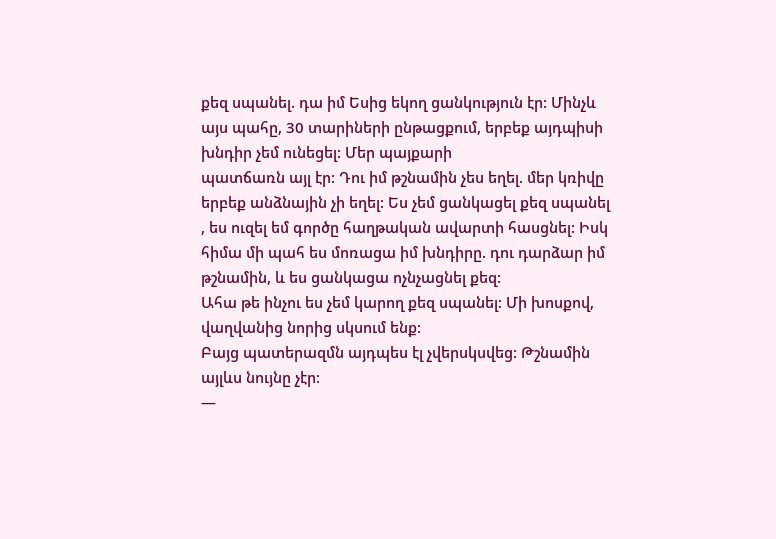քեզ սպանել. դա իմ Եսից եկող ցանկություն էր: Մինչև այս պահը, 30 տարիների ընթացքում, երբեք այդպիսի խնդիր չեմ ունեցել: Մեր պայքարի
պատճառն այլ էր: Դու իմ թշնամին չես եղել. մեր կռիվը երբեք անձնային չի եղել: Ես չեմ ցանկացել քեզ սպանել , ես ուզել եմ գործը հաղթական ավարտի հասցնել: Իսկ հիմա մի պահ ես մոռացա իմ խնդիրը. դու դարձար իմ թշնամին, և ես ցանկացա ոչնչացնել քեզ:
Ահա թե ինչու ես չեմ կարող քեզ սպանել: Մի խոսքով, վաղվանից նորից սկսում ենք:
Բայց պատերազմն այդպես էլ չվերսկսվեց: Թշնամին այլևս նույնը չէր:
—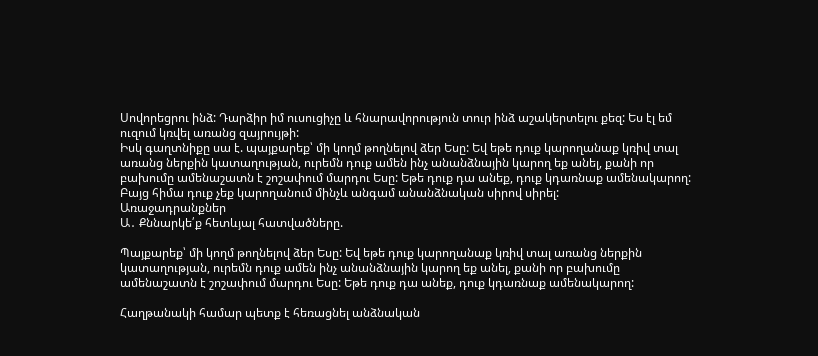Սովորեցրու ինձ: Դարձիր իմ ուսուցիչը և հնարավորություն տուր ինձ աշակերտելու քեզ: Ես էլ եմ ուզում կռվել առանց զայրույթի:
Իսկ գաղտնիքը սա է. պայքարեք՝ մի կողմ թողնելով ձեր Եսը: Եվ եթե դուք կարողանաք կռիվ տալ առանց ներքին կատաղության, ուրեմն դուք ամեն ինչ անանձնային կարող եք անել, քանի որ բախումը ամենաշատն է շոշափում մարդու Եսը: Եթե դուք դա անեք, դուք կդառնաք ամենակարող:
Բայց հիմա դուք չեք կարողանում մինչև անգամ անանձնական սիրով սիրել:
Առաջադրանքներ
Ա․ Քննարկե՛ք հետևյալ հատվածները.

Պայքարեք՝ մի կողմ թողնելով ձեր Եսը: Եվ եթե դուք կարողանաք կռիվ տալ առանց ներքին կատաղության, ուրեմն դուք ամեն ինչ անանձնային կարող եք անել, քանի որ բախումը ամենաշատն է շոշափում մարդու Եսը: Եթե դուք դա անեք, դուք կդառնաք ամենակարող:

Հաղթանակի համար պետք է հեռացնել անձնական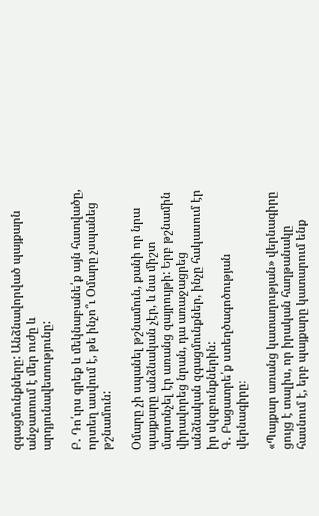զգացմունքները: Անձնավորված պայքարն անջատում է մեր ուժը և արդյունավետությունը:

Բ․ Դո՛ւրս գրեք և մեկնաբանե՛ք այն հատվածը, որտեղ ասվում է, թե ինչո՞ւ Օմարը չսպանեց թշնամուն:

Օմարը չի սպանել թշնամուն, քանի որ նրա պայքարը անձնական չէր, և նա միշտ մարտնչել էր առանց զայրույթի: Երբ թշնամին վիրավորեց նրան, դա առաջացրեց անձնական զգացմունքներ, ինչը հակասում էր իր սկզբունքներին:
Գ․ Բացատրե՛ք ստեղծագոծության վերնագիրը։

«Պայքար առանց կատաղության» վերնագիրը ցույց է տալիս, որ իրական հաղթանակը հասնում է, երբ պայքարը կատարում ենք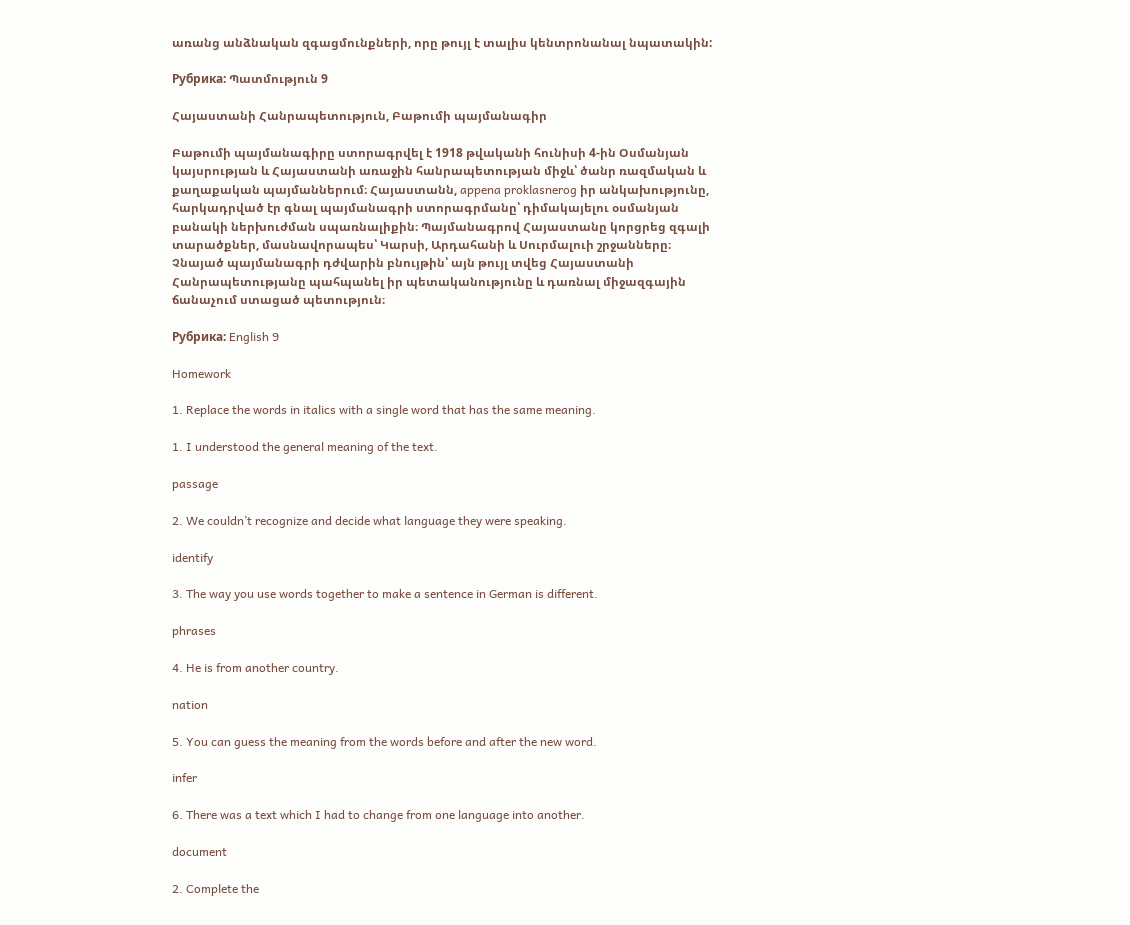առանց անձնական զգացմունքների, որը թույլ է տալիս կենտրոնանալ նպատակին:

Рубрика: Պատմություն 9

Հայաստանի Հանրապետություն, Բաթումի պայմանագիր

Բաթումի պայմանագիրը ստորագրվել է 1918 թվականի հունիսի 4-ին Օսմանյան կայսրության և Հայաստանի առաջին հանրապետության միջև՝ ծանր ռազմական և քաղաքական պայմաններում։ Հայաստանն, appena proklasnerog իր անկախությունը, հարկադրված էր գնալ պայմանագրի ստորագրմանը՝ դիմակայելու օսմանյան բանակի ներխուժման սպառնալիքին։ Պայմանագրով Հայաստանը կորցրեց զգալի տարածքներ, մասնավորապես՝ Կարսի, Արդահանի և Սուրմալուի շրջանները։ Չնայած պայմանագրի դժվարին բնույթին՝ այն թույլ տվեց Հայաստանի Հանրապետությանը պահպանել իր պետականությունը և դառնալ միջազգային ճանաչում ստացած պետություն։

Рубрика: English 9

Homework

1. Replace the words in italics with a single word that has the same meaning.

1. I understood the general meaning of the text.

passage

2. We couldn’t recognize and decide what language they were speaking.

identify

3. The way you use words together to make a sentence in German is different.

phrases

4. He is from another country.

nation

5. You can guess the meaning from the words before and after the new word.

infer

6. There was a text which I had to change from one language into another.

document

2. Complete the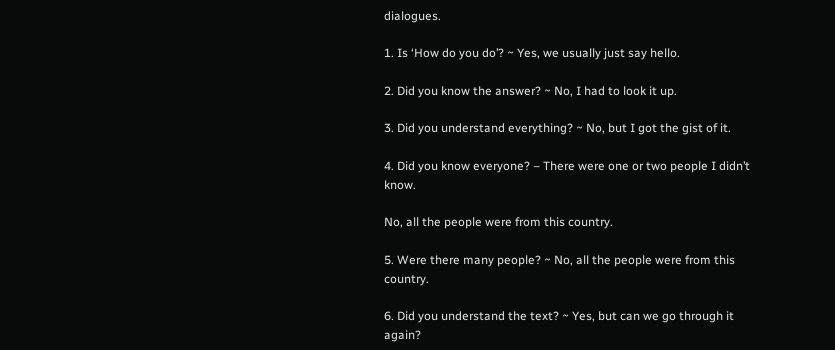dialogues.

1. Is ‘How do you do’? ~ Yes, we usually just say hello.

2. Did you know the answer? ~ No, I had to look it up.

3. Did you understand everything? ~ No, but I got the gist of it.

4. Did you know everyone? – There were one or two people I didn’t know.

No, all the people were from this country.

5. Were there many people? ~ No, all the people were from this country.

6. Did you understand the text? ~ Yes, but can we go through it again?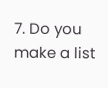7. Do you make a list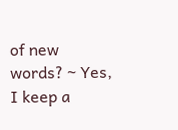of new words? ~ Yes, I keep a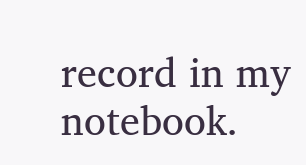record in my notebook.